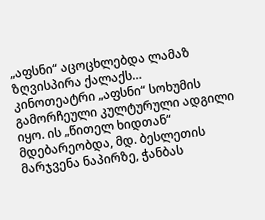„აფსნი“ აცოცხლებდა ლამაზ ზღვისპირა ქალაქს…
კინოთეატრი „აფსნი“ სოხუმის გამორჩეული კულტურული ადგილი იყო. ის „წითელ ხიდთან“ მდებარეობდა, მდ. ბესლეთის მარჯვენა ნაპირზე, ჭანბას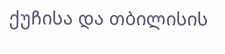ქუჩისა და თბილისის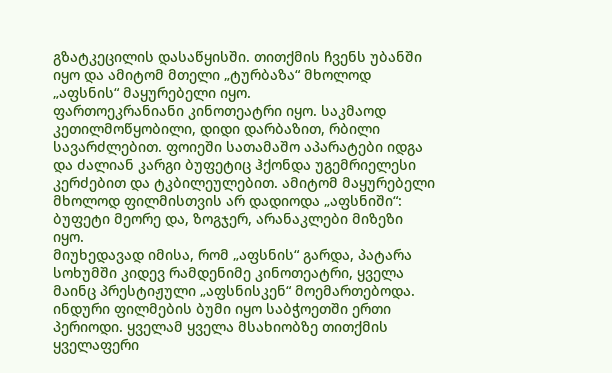გზატკეცილის დასაწყისში. თითქმის ჩვენს უბანში იყო და ამიტომ მთელი „ტურბაზა“ მხოლოდ „აფსნის“ მაყურებელი იყო.
ფართოეკრანიანი კინოთეატრი იყო. საკმაოდ კეთილმოწყობილი, დიდი დარბაზით, რბილი სავარძლებით. ფოიეში სათამაშო აპარატები იდგა და ძალიან კარგი ბუფეტიც ჰქონდა უგემრიელესი კერძებით და ტკბილეულებით. ამიტომ მაყურებელი მხოლოდ ფილმისთვის არ დადიოდა „აფსნიში“: ბუფეტი მეორე და, ზოგჯერ, არანაკლები მიზეზი იყო.
მიუხედავად იმისა, რომ „აფსნის“ გარდა, პატარა სოხუმში კიდევ რამდენიმე კინოთეატრი, ყველა მაინც პრესტიჟული „აფსნისკენ“ მოემართებოდა.
ინდური ფილმების ბუმი იყო საბჭოეთში ერთი პერიოდი. ყველამ ყველა მსახიობზე თითქმის ყველაფერი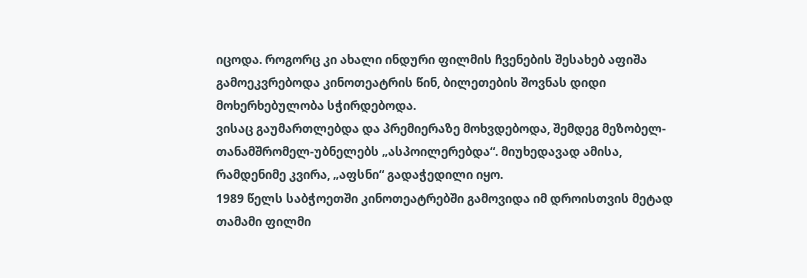იცოდა. როგორც კი ახალი ინდური ფილმის ჩვენების შესახებ აფიშა გამოეკვრებოდა კინოთეატრის წინ, ბილეთების შოვნას დიდი მოხერხებულობა სჭირდებოდა.
ვისაც გაუმართლებდა და პრემიერაზე მოხვდებოდა, შემდეგ მეზობელ-თანამშრომელ-უბნელებს „ასპოილერებდა“. მიუხედავად ამისა, რამდენიმე კვირა, „აფსნი“ გადაჭედილი იყო.
1989 წელს საბჭოეთში კინოთეატრებში გამოვიდა იმ დროისთვის მეტად თამამი ფილმი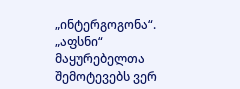„ინტერგოგონა“. „აფსნი“ მაყურებელთა შემოტევებს ვერ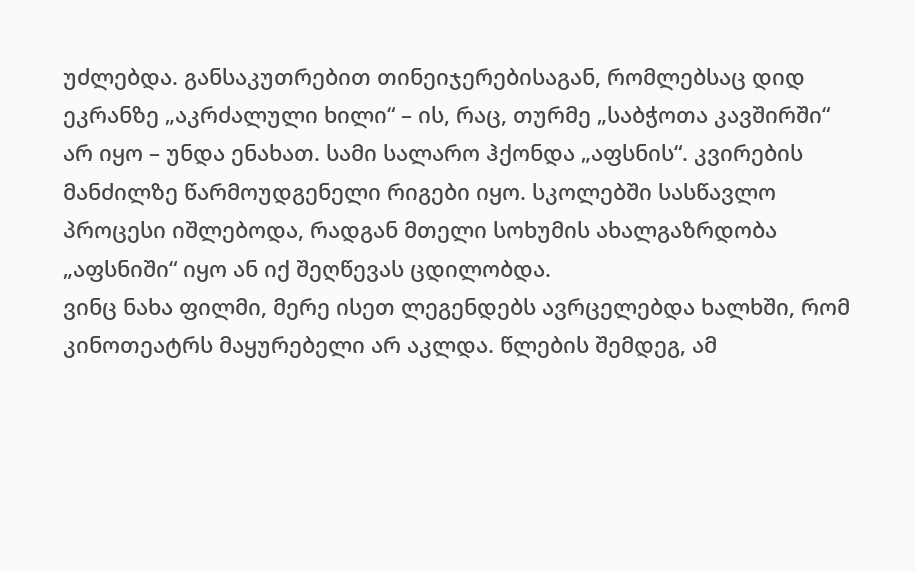უძლებდა. განსაკუთრებით თინეიჯერებისაგან, რომლებსაც დიდ ეკრანზე „აკრძალული ხილი“ – ის, რაც, თურმე „საბჭოთა კავშირში“ არ იყო – უნდა ენახათ. სამი სალარო ჰქონდა „აფსნის“. კვირების მანძილზე წარმოუდგენელი რიგები იყო. სკოლებში სასწავლო პროცესი იშლებოდა, რადგან მთელი სოხუმის ახალგაზრდობა „აფსნიში“ იყო ან იქ შეღწევას ცდილობდა.
ვინც ნახა ფილმი, მერე ისეთ ლეგენდებს ავრცელებდა ხალხში, რომ კინოთეატრს მაყურებელი არ აკლდა. წლების შემდეგ, ამ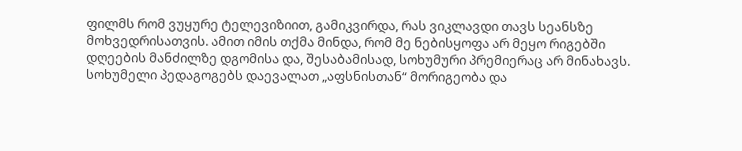ფილმს რომ ვუყურე ტელევიზიით, გამიკვირდა, რას ვიკლავდი თავს სეანსზე მოხვედრისათვის. ამით იმის თქმა მინდა, რომ მე ნებისყოფა არ მეყო რიგებში დღეების მანძილზე დგომისა და, შესაბამისად, სოხუმური პრემიერაც არ მინახავს.
სოხუმელი პედაგოგებს დაევალათ „აფსნისთან“ მორიგეობა და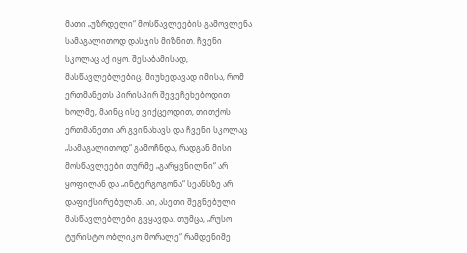მათი „უზრდელი“ მოსწავლეების გამოვლენა სამაგალითოდ დასჯის მიზნით. ჩვენი სკოლაც აქ იყო. შესაბამისად, მასწავლებლებიც. მიუხედავად იმისა, რომ ერთმანეთს პირისპირ შევეჩეხებოდით ხოლმე, მაინც ისე ვიქცეოდით, თითქოს ერთმანეთი არ გვინახავს და ჩვენი სკოლაც „სამაგალითოდ“ გამოჩნდა, რადგან მისი მოსწავლეები თურმე „გარყვნილნი“ არ ყოფილან და „ინტერგოგონა“ სეანსზე არ დაფიქსირებულან. აი, ასეთი შეგნებული მასწავლებლები გვყავდა. თუმცა, „რუსო ტურისტო ობლიკო მორალე“ რამდენიმე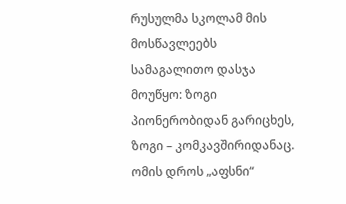რუსულმა სკოლამ მის მოსწავლეებს სამაგალითო დასჯა მოუწყო: ზოგი პიონერობიდან გარიცხეს, ზოგი – კომკავშირიდანაც.
ომის დროს „აფსნი“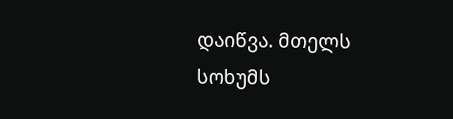დაიწვა. მთელს სოხუმს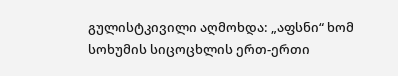გულისტკივილი აღმოხდა: „აფსნი“ ხომ სოხუმის სიცოცხლის ერთ-ერთი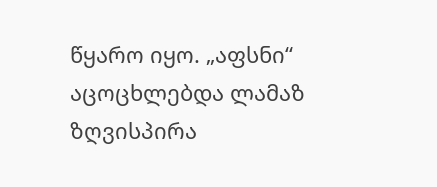წყარო იყო. „აფსნი“ აცოცხლებდა ლამაზ ზღვისპირა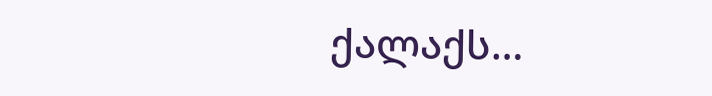ქალაქს…